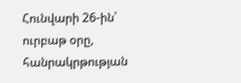Հունվարի 26-ին՝ ուրբաթ օրը, հանրակրթության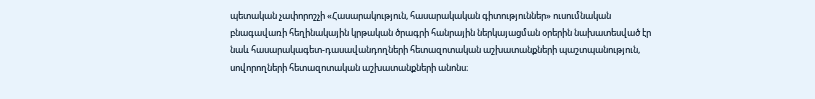պետական չափորոշչի «Հասարակություն, հասարակական գիտություններ» ուսումնական բնագավառի հեղինակային կրթական ծրագրի հանրային ներկայացման օրերին նախատեսված էր նաև հասարակագետ-դասավանդողների հետազոտական աշխատանքների պաշտպանություն, սովորողների հետազոտական աշխատանքների անոնս։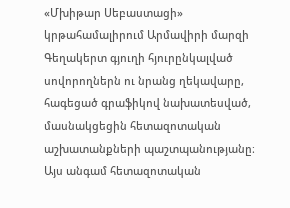«Մխիթար Սեբաստացի» կրթահամալիրում Արմավիրի մարզի Գեղակերտ գյուղի հյուրընկալված սովորողներն ու նրանց ղեկավարը, հագեցած գրաֆիկով նախատեսված, մասնակցեցին հետազոտական աշխատանքների պաշտպանությանը։ Այս անգամ հետազոտական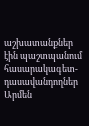աշխատանքներ էին պաշտպանում հասարակագետ-դասավանդողներ Արմեն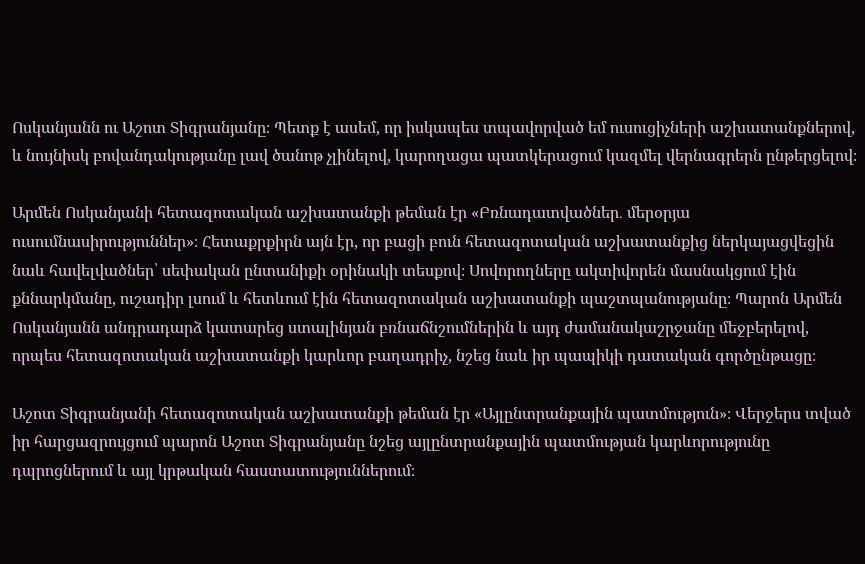Ոսկանյանն ու Աշոտ Տիգրանյանը։ Պետք է ասեմ, որ իսկապես տպավորված եմ ուսուցիչների աշխատանքներով, և նույնիսկ բովանդակությանը լավ ծանոթ չլինելով, կարողացա պատկերացում կազմել վերնագրերն ընթերցելով։

Արմեն Ոսկանյանի հետազոտական աշխատանքի թեման էր «Բռնադատվածներ․ մերօրյա ուսումնասիրություններ»։ Հետաքրքիրն այն էր, որ բացի բուն հետազոտական աշխատանքից ներկայացվեցին նաև հավելվածներ՝ սեփական ընտանիքի օրինակի տեսքով։ Սովորողները ակտիվորեն մասնակցում էին քննարկմանը, ուշադիր լսում և հետևում էին հետազոտական աշխատանքի պաշտպանությանը։ Պարոն Արմեն Ոսկանյանն անդրադարձ կատարեց ստալինյան բռնաճնշումներին և այդ ժամանակաշրջանը մեջբերելով, որպես հետազոտական աշխատանքի կարևոր բաղադրիչ, նշեց նաև իր պապիկի դատական գործընթացը։

Աշոտ Տիգրանյանի հետազոտական աշխատանքի թեման էր «Այլընտրանքային պատմություն»։ Վերջերս տված իր հարցազրույցում պարոն Աշոտ Տիգրանյանը նշեց այլընտրանքային պատմության կարևորությունը դպրոցներում և այլ կրթական հաստատություններում։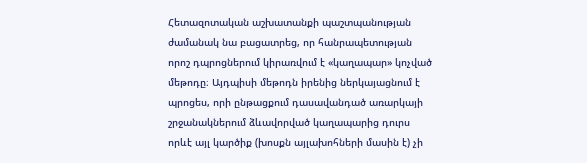Հետազոտական աշխատանքի պաշտպանության ժամանակ նա բացատրեց, որ հանրապետության որոշ դպրոցներում կիրառվում է «կաղապար» կոչված մեթոդը։ Այդպիսի մեթոդն իրենից ներկայացնում է պրոցես, որի ընթացքում դասավանդած առարկայի շրջանակներում ձևավորված կաղապարից դուրս որևէ այլ կարծիք (խոսքն այլախոհների մասին է) չի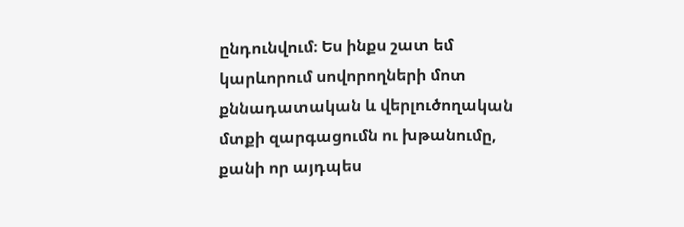ընդունվում։ Ես ինքս շատ եմ կարևորում սովորողների մոտ քննադատական և վերլուծողական մտքի զարգացումն ու խթանումը, քանի որ այդպես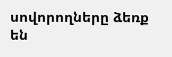սովորողները ձեռք են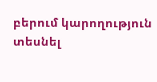բերում կարողություն տեսնել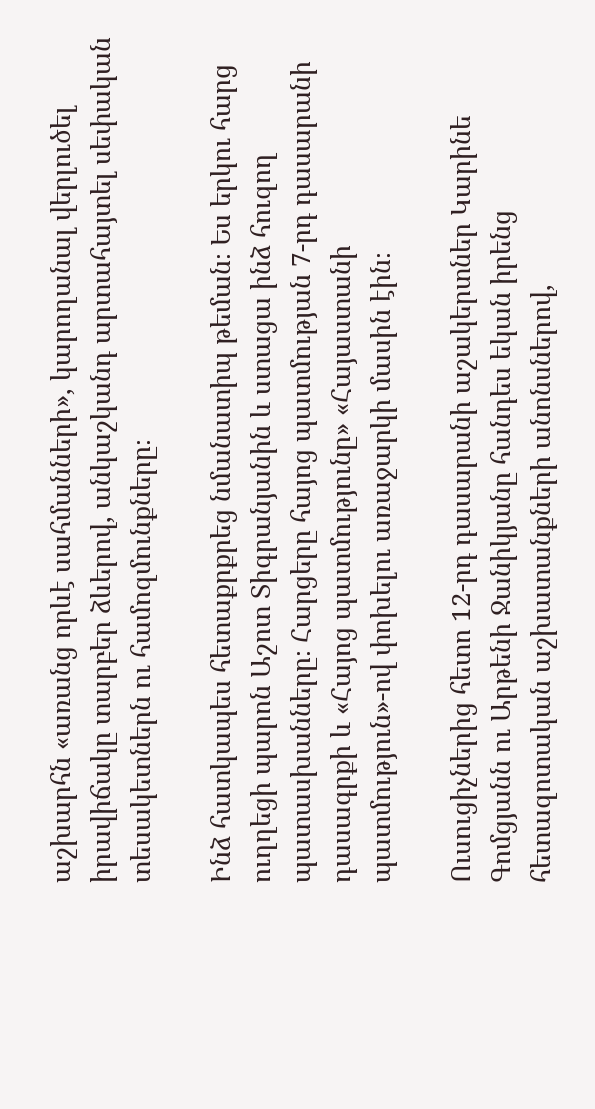աշխարհն «առանց որևէ սահմանների», կարողանալ վերլուծել իրավիճակը տարբեր ձևերով, անկաշկանդ արտահայտել սեփական տեսակետներն ու համոզմունքները։

Ինձ հատկապես հետաքրքրեց նմանատիպ թեման։ Ես երկու հարց ուղղեցի պարոն Աշոտ Տիգրանյանին և ստացա ինձ հուզող պատասխանները։ Հարցերը հայոց պատմության 7-րդ դասարանի դասագրքի և «Հայոց պատմությունը» «Հայաստանի պատմություն»-ով փոխելու առաջարկի մասին էին։

Ուսուցիչներից հետո 12-րդ դասարանի աշակերտներ Կարինե Գոմցյանն ու Արթենի Ջանիկյանը հանդես եկան իրենց հետազոտական աշխատանքների անոնսներով,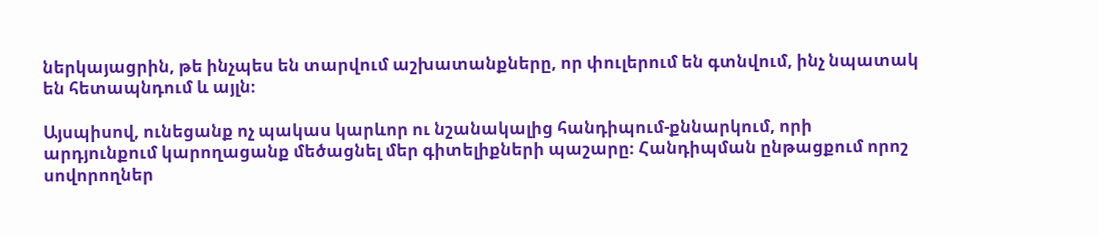ներկայացրին, թե ինչպես են տարվում աշխատանքները, որ փուլերում են գտնվում, ինչ նպատակ են հետապնդում և այլն։

Այսպիսով, ունեցանք ոչ պակաս կարևոր ու նշանակալից հանդիպում-քննարկում, որի արդյունքում կարողացանք մեծացնել մեր գիտելիքների պաշարը։ Հանդիպման ընթացքում որոշ սովորողներ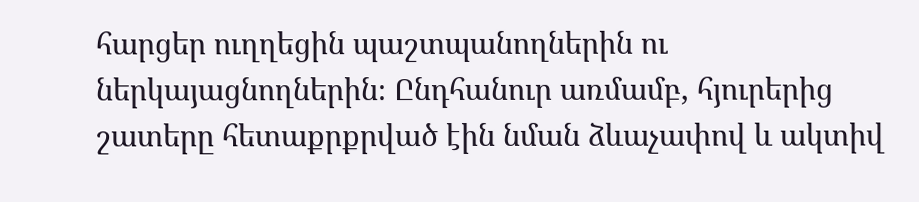հարցեր ուղղեցին պաշտպանողներին ու ներկայացնողներին։ Ընդհանուր առմամբ, հյուրերից շատերը հետաքրքրված էին նման ձևաչափով և ակտիվ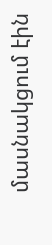մասնակցում էին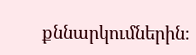քննարկումներին։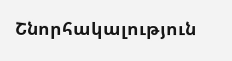Շնորհակալություն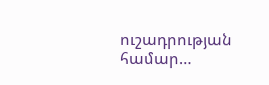ուշադրության համար…